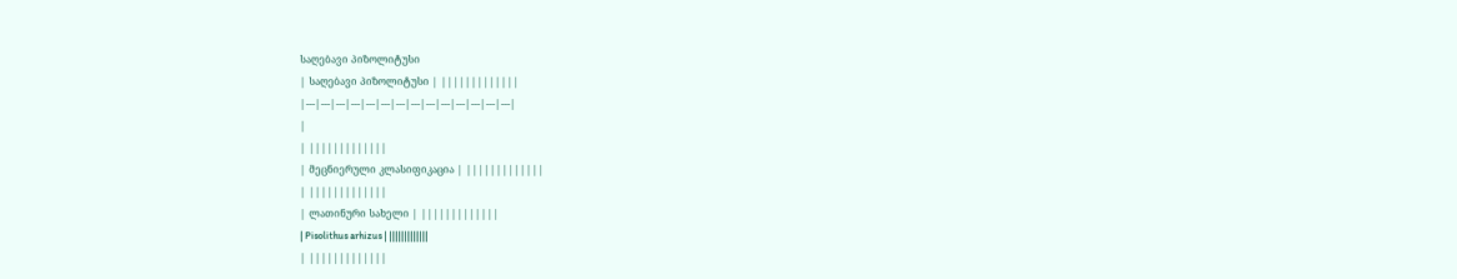საღებავი პიზოლიტუსი
| საღებავი პიზოლიტუსი | |||||||||||||
|---|---|---|---|---|---|---|---|---|---|---|---|---|---|
|
| |||||||||||||
| მეცნიერული კლასიფიკაცია | |||||||||||||
| |||||||||||||
| ლათინური სახელი | |||||||||||||
| Pisolithus arhizus | |||||||||||||
| |||||||||||||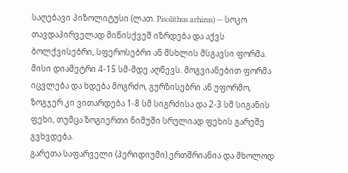საღებავი პიზოლიტუსი (ლათ. Pisolithus arhizus) — სოკო თავდაპირველად მიწისქვეშ იზრდება და აქვს ბოლქვისებრი, სფეროსებრი ან მსხლის მსგავსი ფორმა. მისი დიამეტრი 4-15 სმ-მდე აღწევს. მოგვიანებით ფორმა იცვლება და ხდება მოგრძო, გურზისებრი ან უფორმო, ზოგჯერ კი ვითარდება 1-8 სმ სიგრძისა და 2-3 სმ სიგანის ფეხი, თუმცა ზოგიერთი ნიმუში სრულიად ფეხის გარეშე გვხვდება.
გარეთა საფარველი (პერიდიუმი) ერთშრიანია და მხოლოდ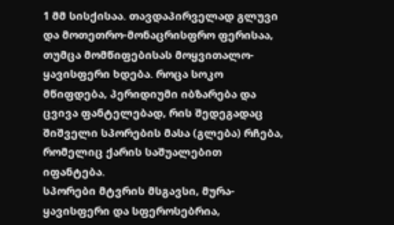1 მმ სისქისაა. თავდაპირველად გლუვი და მოთეთრო-მონაცრისფრო ფერისაა, თუმცა მომწიფებისას მოყვითალო-ყავისფერი ხდება. როცა სოკო მწიფდება, პერიდიუმი იბზარება და ცვივა ფანტელებად, რის შედეგადაც შიშველი სპორების მასა (გლება) რჩება, რომელიც ქარის საშუალებით იფანტება.
სპორები მტვრის მსგავსი, მურა-ყავისფერი და სფეროსებრია,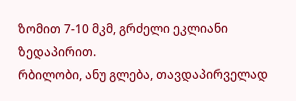ზომით 7-10 მკმ, გრძელი ეკლიანი ზედაპირით.
რბილობი, ანუ გლება, თავდაპირველად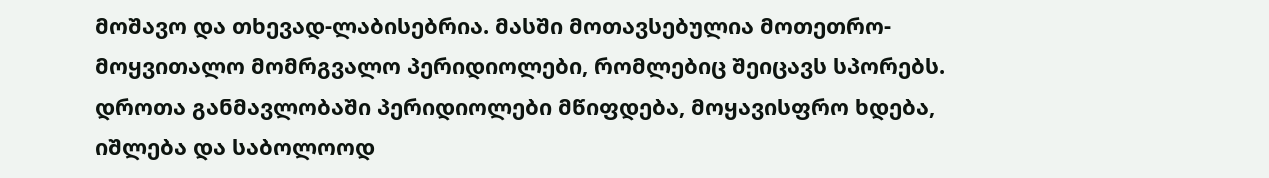მოშავო და თხევად-ლაბისებრია. მასში მოთავსებულია მოთეთრო-მოყვითალო მომრგვალო პერიდიოლები, რომლებიც შეიცავს სპორებს. დროთა განმავლობაში პერიდიოლები მწიფდება, მოყავისფრო ხდება, იშლება და საბოლოოდ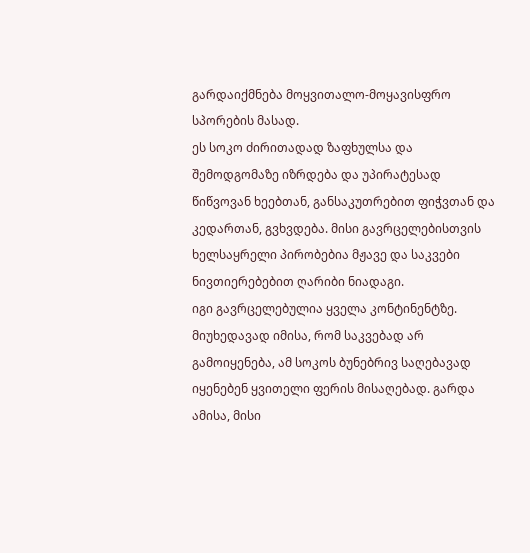გარდაიქმნება მოყვითალო-მოყავისფრო სპორების მასად.
ეს სოკო ძირითადად ზაფხულსა და შემოდგომაზე იზრდება და უპირატესად წიწვოვან ხეებთან, განსაკუთრებით ფიჭვთან და კედართან, გვხვდება. მისი გავრცელებისთვის ხელსაყრელი პირობებია მჟავე და საკვები ნივთიერებებით ღარიბი ნიადაგი.
იგი გავრცელებულია ყველა კონტინენტზე. მიუხედავად იმისა, რომ საკვებად არ გამოიყენება, ამ სოკოს ბუნებრივ საღებავად იყენებენ ყვითელი ფერის მისაღებად. გარდა ამისა, მისი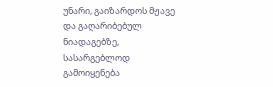უნარი, გაიზარდოს მჟავე და გაღარიბებულ ნიადაგებზე, სასარგებლოდ გამოიყენება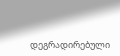დეგრადირებული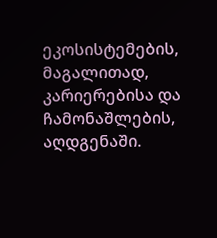ეკოსისტემების, მაგალითად, კარიერებისა და ჩამონაშლების, აღდგენაში.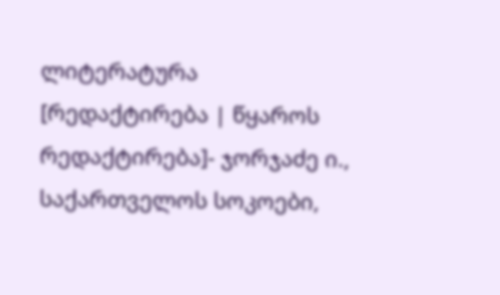ლიტერატურა
[რედაქტირება | წყაროს რედაქტირება]- ჯორჯაძე ი., საქართველოს სოკოები,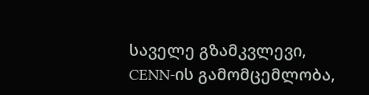საველე გზამკვლევი, CENN-ის გამომცემლობა,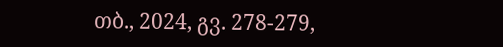თბ., 2024, გვ. 278-279,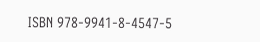ISBN 978-9941-8-4547-5